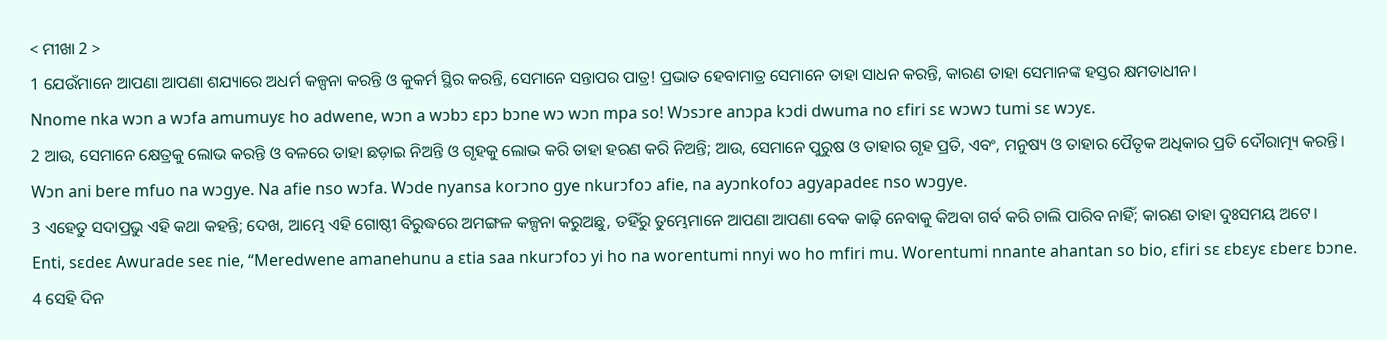< ମୀଖା 2 >
1 ଯେଉଁମାନେ ଆପଣା ଆପଣା ଶଯ୍ୟାରେ ଅଧର୍ମ କଳ୍ପନା କରନ୍ତି ଓ କୁକର୍ମ ସ୍ଥିର କରନ୍ତି, ସେମାନେ ସନ୍ତାପର ପାତ୍ର! ପ୍ରଭାତ ହେବାମାତ୍ର ସେମାନେ ତାହା ସାଧନ କରନ୍ତି, କାରଣ ତାହା ସେମାନଙ୍କ ହସ୍ତର କ୍ଷମତାଧୀନ।
Nnome nka wɔn a wɔfa amumuyɛ ho adwene, wɔn a wɔbɔ ɛpɔ bɔne wɔ wɔn mpa so! Wɔsɔre anɔpa kɔdi dwuma no ɛfiri sɛ wɔwɔ tumi sɛ wɔyɛ.
2 ଆଉ, ସେମାନେ କ୍ଷେତ୍ରକୁ ଲୋଭ କରନ୍ତି ଓ ବଳରେ ତାହା ଛଡ଼ାଇ ନିଅନ୍ତି ଓ ଗୃହକୁ ଲୋଭ କରି ତାହା ହରଣ କରି ନିଅନ୍ତି; ଆଉ, ସେମାନେ ପୁରୁଷ ଓ ତାହାର ଗୃହ ପ୍ରତି, ଏବଂ, ମନୁଷ୍ୟ ଓ ତାହାର ପୈତୃକ ଅଧିକାର ପ୍ରତି ଦୌରାତ୍ମ୍ୟ କରନ୍ତି।
Wɔn ani bere mfuo na wɔgye. Na afie nso wɔfa. Wɔde nyansa korɔno gye nkurɔfoɔ afie, na ayɔnkofoɔ agyapadeɛ nso wɔgye.
3 ଏହେତୁ ସଦାପ୍ରଭୁ ଏହି କଥା କହନ୍ତି; ଦେଖ, ଆମ୍ଭେ ଏହି ଗୋଷ୍ଠୀ ବିରୁଦ୍ଧରେ ଅମଙ୍ଗଳ କଳ୍ପନା କରୁଅଛୁ, ତହିଁରୁ ତୁମ୍ଭେମାନେ ଆପଣା ଆପଣା ବେକ କାଢ଼ି ନେବାକୁ କିଅବା ଗର୍ବ କରି ଚାଲି ପାରିବ ନାହିଁ; କାରଣ ତାହା ଦୁଃସମୟ ଅଟେ।
Enti, sɛdeɛ Awurade seɛ nie, “Meredwene amanehunu a ɛtia saa nkurɔfoɔ yi ho na worentumi nnyi wo ho mfiri mu. Worentumi nnante ahantan so bio, ɛfiri sɛ ɛbɛyɛ ɛberɛ bɔne.
4 ସେହି ଦିନ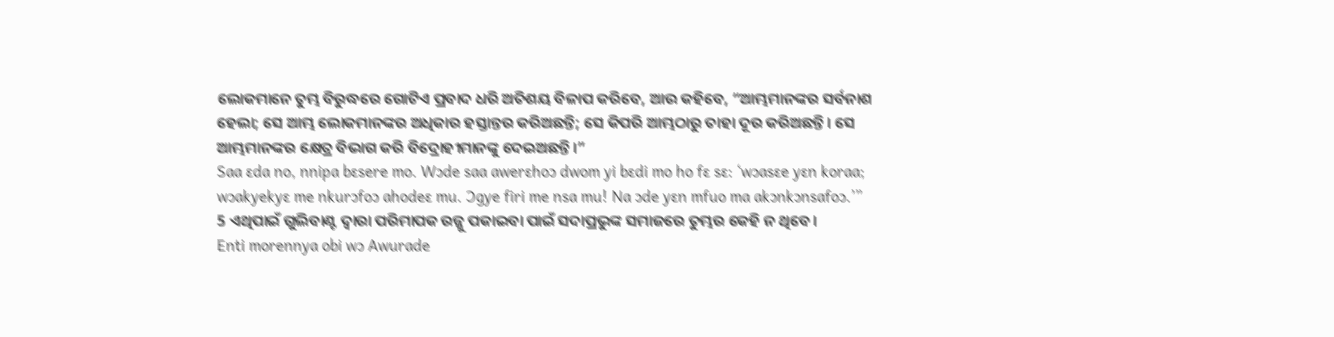ଲୋକମାନେ ତୁମ୍ଭ ବିରୁଦ୍ଧରେ ଗୋଟିଏ ପ୍ରବାଦ ଧରି ଅତିଶୟ ବିଳାପ କରିବେ, ଆଉ କହିବେ, “ଆମ୍ଭମାନଙ୍କର ସର୍ବନାଶ ହେଲା; ସେ ଆମ୍ଭ ଲୋକମାନଙ୍କର ଅଧିକାର ହସ୍ତାନ୍ତର କରିଅଛନ୍ତି; ସେ କିପରି ଆମ୍ଭଠାରୁ ତାହା ଦୂର କରିଅଛନ୍ତି। ସେ ଆମ୍ଭମାନଙ୍କର କ୍ଷେତ୍ର ବିଭାଗ କରି ବିଦ୍ରୋହୀମାନଙ୍କୁ ଦେଇଅଛନ୍ତି।”
Saa ɛda no, nnipa bɛsere mo. Wɔde saa awerɛhoɔ dwom yi bɛdi mo ho fɛ sɛ: ‘wɔasɛe yɛn koraa; wɔakyekyɛ me nkurɔfoɔ ahodeɛ mu. Ɔgye firi me nsa mu! Na ɔde yɛn mfuo ma akɔnkɔnsafoɔ.’”
5 ଏଥିପାଇଁ ଗୁଲିବାଣ୍ଟ ଦ୍ୱାରା ପରିମାପକ ରଜ୍ଜୁ ପକାଇବା ପାଇଁ ସଦାପ୍ରଭୁଙ୍କ ସମାଜରେ ତୁମ୍ଭର କେହି ନ ଥିବେ।
Enti morennya obi wɔ Awurade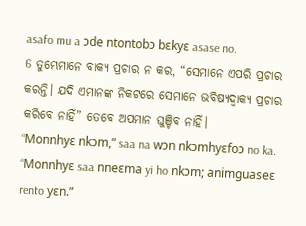asafo mu a ɔde ntontobɔ bɛkyɛ asase no.
6 ତୁମ୍ଭେମାନେ ବାକ୍ୟ ପ୍ରଚାର ନ କର, “ସେମାନେ ଏପରି ପ୍ରଚାର କରନ୍ତି। ଯଦି ଏମାନଙ୍କ ନିକଟରେ ସେମାନେ ଭବିଷ୍ୟଦ୍ବାକ୍ୟ ପ୍ରଚାର କରିବେ ନାହିଁ” ତେବେ ଅପମାନ ଘୁଞ୍ଚିବ ନାହିଁ।
“Monnhyɛ nkɔm,” saa na wɔn nkɔmhyɛfoɔ no ka. “Monnhyɛ saa nneɛma yi ho nkɔm; animguaseɛ rento yɛn.”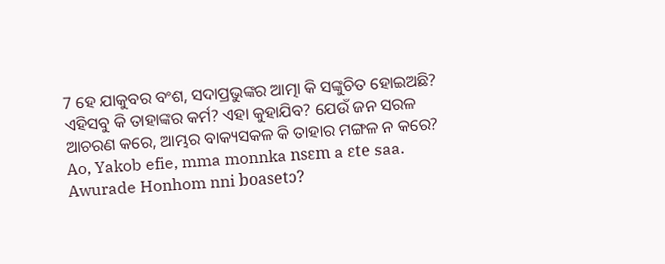7 ହେ ଯାକୁବର ବଂଶ, ସଦାପ୍ରଭୁଙ୍କର ଆତ୍ମା କି ସଙ୍କୁଚିତ ହୋଇଅଛି? ଏହିସବୁ କି ତାହାଙ୍କର କର୍ମ? ଏହା କୁହାଯିବ? ଯେଉଁ ଜନ ସରଳ ଆଚରଣ କରେ, ଆମ୍ଭର ବାକ୍ୟସକଳ କି ତାହାର ମଙ୍ଗଳ ନ କରେ?
Ao, Yakob efie, mma monnka nsɛm a ɛte saa. Awurade Honhom nni boasetɔ?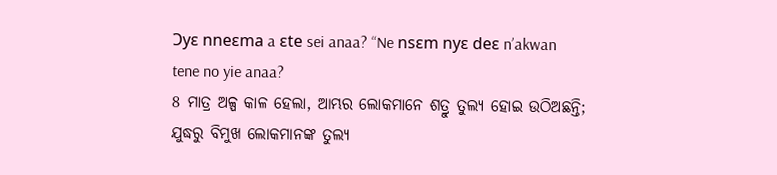Ɔyɛ nneɛma a ɛte sei anaa? “Ne nsɛm nyɛ deɛ nʼakwan tene no yie anaa?
8 ମାତ୍ର ଅଳ୍ପ କାଳ ହେଲା, ଆମ୍ଭର ଲୋକମାନେ ଶତ୍ରୁ ତୁଲ୍ୟ ହୋଇ ଉଠିଅଛନ୍ତି; ଯୁଦ୍ଧରୁ ବିମୁଖ ଲୋକମାନଙ୍କ ତୁଲ୍ୟ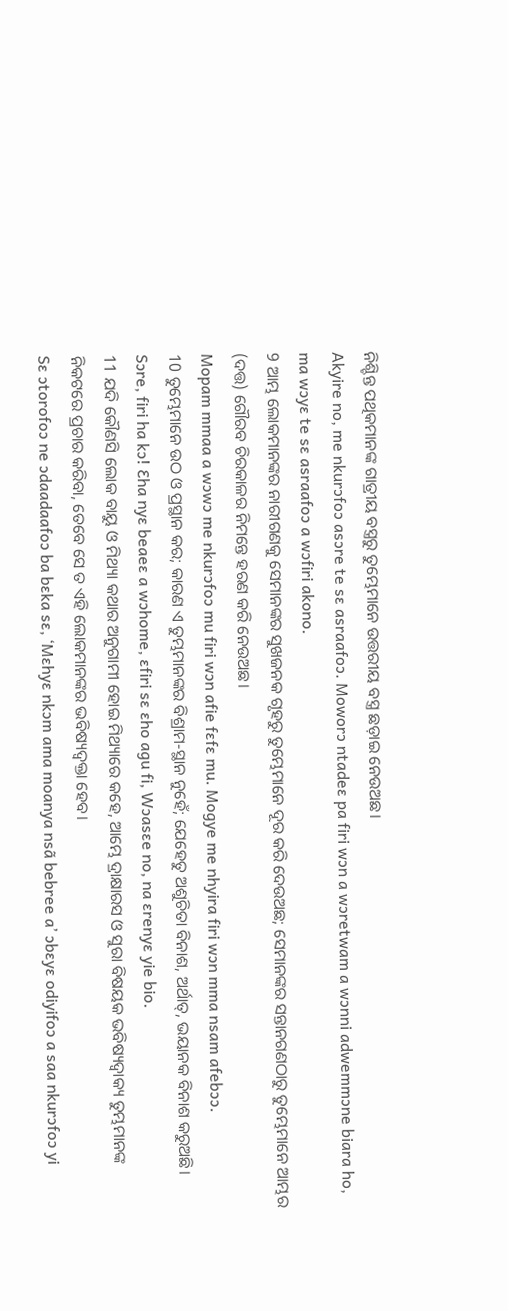ନିଶ୍ଚିନ୍ତ ପଥିକମାନଙ୍କ ଗାତ୍ରୀୟ ବସ୍ତ୍ରରୁ ତୁମ୍ଭେମାନେ ଉତ୍ତରୀୟ ବସ୍ତ୍ର ଛଡ଼ାଇ ନେଉଅଛ।
Akyire no, me nkurɔfoɔ asɔre te sɛ asraafoɔ. Moworɔ ntadeɛ pa firi wɔn a wɔretwam a wɔnni adwemmɔne biara ho, ma wɔyɛ te sɛ asraafoɔ a wɔfiri akono.
9 ଆମ୍ଭ ଲୋକମାନଙ୍କର ନାରୀଗଣକୁ ସେମାନଙ୍କର ସୁଖଜନକ ଗୃହରୁ ତୁମ୍ଭେମାନେ ଦୂର କରି ଦେଉଅଛ; ସେମାନଙ୍କର ସନ୍ତାନଗଣଠାରୁ ତୁମ୍ଭେମାନେ ଆମ୍ଭର (ଦତ୍ତ) ଗୌରବ ଚିରକାଳର ନିମନ୍ତେ ହରଣ କରି ନେଉଅଛ।
Mopam mmaa a wɔwɔ me nkurɔfoɔ mu firi wɔn afie fɛfɛ mu. Mogye me nhyira firi wɔn mma nsam afebɔɔ.
10 ତୁମ୍ଭେମାନେ ଉଠ ଓ ପ୍ରସ୍ଥାନ କର; କାରଣ ଏ ତୁମ୍ଭମାନଙ୍କର ବିଶ୍ରାମ-ସ୍ଥାନ ନୁହେଁ; ଯେହେତୁ ଅଶୁଚିତା ବିନାଶ, ଅର୍ଥାତ୍, ଭୟାନକ ବିନାଶ କରୁଅଛି।
Sɔre, firi ha kɔ! Ɛha nyɛ beaeɛ a wɔhome, ɛfiri sɛ ɛho agu fi, Wɔasɛe no, na ɛrenyɛ yie bio.
11 ଯଦି କୌଣସି ଲୋକ ବାୟୁ ଓ ମିଥ୍ୟା କଥାର ଅନୁଗାମୀ ହୋଇ ମିଥ୍ୟାରେ କହେ, ଆମ୍ଭେ ଦ୍ରାକ୍ଷାରସ ଓ ସୁରା ବିଷୟକ ଭବିଷ୍ୟଦ୍ବାକ୍ୟ ତୁମ୍ଭମାନଙ୍କ ନିକଟରେ ପ୍ରଚାର କରିବା, ତେବେ ସେ ତ ଏହି ଲୋକମାନଙ୍କର ଭବିଷ୍ୟଦ୍ବକ୍ତା ହେବ।
Sɛ ɔtorofoɔ ne ɔdaadaafoɔ ba bɛka sɛ, ‘Mɛhyɛ nkɔm ama moanya nsã bebree a’ ɔbɛyɛ odiyifoɔ a saa nkurɔfoɔ yi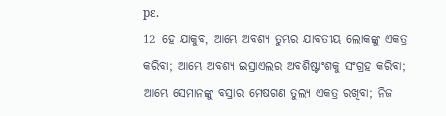pɛ.
12 ହେ ଯାକୁବ, ଆମ୍ଭେ ଅବଶ୍ୟ ତୁମ୍ଭର ଯାବତୀୟ ଲୋକଙ୍କୁ ଏକତ୍ର କରିବା; ଆମ୍ଭେ ଅବଶ୍ୟ ଇସ୍ରାଏଲର ଅବଶିଷ୍ଟାଂଶକୁ ସଂଗ୍ରହ କରିବା; ଆମ୍ଭେ ସେମାନଙ୍କୁ ବସ୍ରାର ମେଷଗଣ ତୁଲ୍ୟ ଏକତ୍ର ରଖିବା; ନିଜ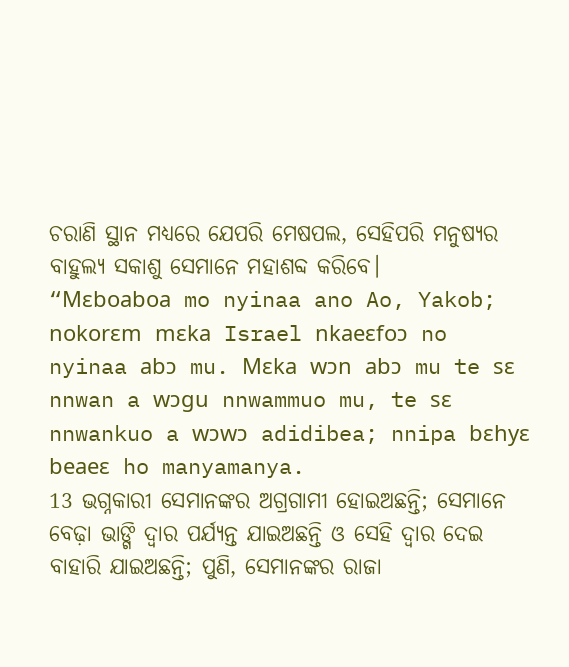ଚରାଣି ସ୍ଥାନ ମଧ୍ୟରେ ଯେପରି ମେଷପଲ, ସେହିପରି ମନୁଷ୍ୟର ବାହୁଲ୍ୟ ସକାଶୁ ସେମାନେ ମହାଶବ୍ଦ କରିବେ।
“Mɛboaboa mo nyinaa ano Ao, Yakob; nokorɛm mɛka Israel nkaeɛfoɔ no nyinaa abɔ mu. Mɛka wɔn abɔ mu te sɛ nnwan a wɔgu nnwammuo mu, te sɛ nnwankuo a wɔwɔ adidibea; nnipa bɛhyɛ beaeɛ ho manyamanya.
13 ଭଗ୍ନକାରୀ ସେମାନଙ୍କର ଅଗ୍ରଗାମୀ ହୋଇଅଛନ୍ତି; ସେମାନେ ବେଢ଼ା ଭାଙ୍ଗି ଦ୍ୱାର ପର୍ଯ୍ୟନ୍ତ ଯାଇଅଛନ୍ତି ଓ ସେହି ଦ୍ୱାର ଦେଇ ବାହାରି ଯାଇଅଛନ୍ତି; ପୁଣି, ସେମାନଙ୍କର ରାଜା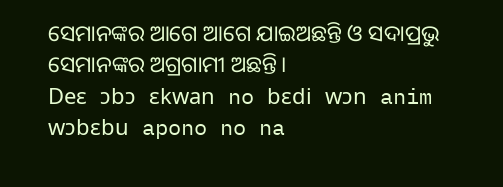ସେମାନଙ୍କର ଆଗେ ଆଗେ ଯାଇଅଛନ୍ତି ଓ ସଦାପ୍ରଭୁ ସେମାନଙ୍କର ଅଗ୍ରଗାମୀ ଅଛନ୍ତି।
Deɛ ɔbɔ ɛkwan no bɛdi wɔn anim wɔbɛbu apono no na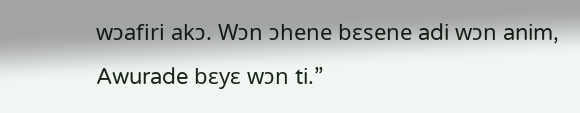wɔafiri akɔ. Wɔn ɔhene bɛsene adi wɔn anim, Awurade bɛyɛ wɔn ti.”